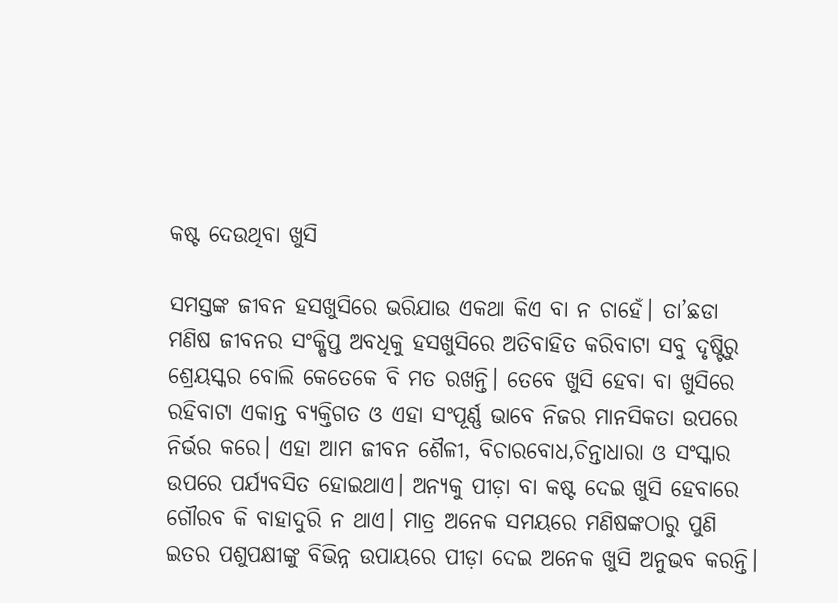କଷ୍ଟ ଦେଉଥିବା ଖୁସି

ସମସ୍ତଙ୍କ ଜୀବନ ହସଖୁସିରେ ଭରିଯାଉ ଏକଥା କିଏ ବା ନ ଚାହେଁ। ତା’ଛଡା ମଣିଷ ଜୀବନର ସଂକ୍ଷିପ୍ତ ଅବଧିକୁ ହସଖୁସିରେ ଅତିବାହିତ କରିବାଟା ସବୁ ଦୃଷ୍ଟିରୁ ଶ୍ରେୟସ୍କର ବୋଲି କେତେକେ ବି ମତ ରଖନ୍ତି। ତେବେ ଖୁସି ହେବା ବା ଖୁସିରେ ରହିବାଟା ଏକାନ୍ତ ବ୍ୟକ୍ତିଗତ ଓ ଏହା ସଂପୂର୍ଣ୍ଣ ଭାବେ ନିଜର ମାନସିକତା ଉପରେ ନିର୍ଭର କରେ। ଏହା ଆମ ଜୀବନ ଶୈଳୀ, ବିଚାରବୋଧ,ଚିନ୍ତାଧାରା ଓ ସଂସ୍କାର ଉପରେ ପର୍ଯ୍ୟବସିତ ହୋଇଥାଏ। ଅନ୍ୟକୁ ପୀଡ଼ା ବା କଷ୍ଟ ଦେଇ ଖୁସି ହେବାରେ ଗୌରବ କି ବାହାଦୁରି ନ ଥାଏ। ମାତ୍ର ଅନେକ ସମୟରେ ମଣିଷଙ୍କଠାରୁ ପୁଣି ଇତର ପଶୁପକ୍ଷୀଙ୍କୁ ବିଭିନ୍ନ ଉପାୟରେ ପୀଡ଼ା ଦେଇ ଅନେକ ଖୁସି ଅନୁଭବ କରନ୍ତି।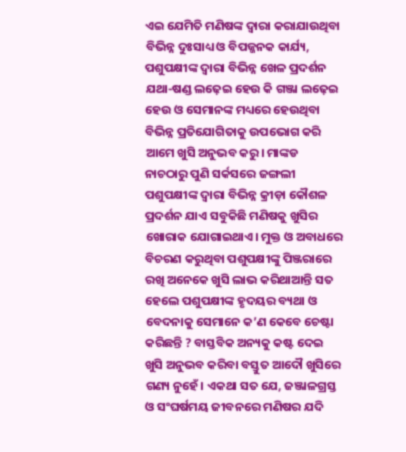ଏଇ ଯେମିତି ମଣିଷଙ୍କ ଦ୍ୱାରା କରାଯାଉଥିବା ବିଭିନ୍ନ ଦୁଃସାଧ୍ୟ ଓ ବିପଜ୍ଜନକ କାର୍ଯ୍ୟ, ପଶୁପକ୍ଷୀଙ୍କ ଦ୍ୱାରା ବିଭିନ୍ନ ଖେଳ ପ୍ରଦର୍ଶନ ଯଥା-ଷଣ୍ଡ ଲଢ଼େଇ ହେଉ କି ଗଞ୍ଜା ଲଢ଼େଇ ହେଉ ଓ ସେମାନଙ୍କ ମଧ୍ୟରେ ହେଉଥିବା ବିଭିନ୍ନ ପ୍ରତିଯୋଗିତାକୁ ଉପଭୋଗ କରି ଆମେ ଖୁସି ଅନୁଭବ କରୁ। ମାଙ୍କଡ ନାଚଠାରୁ ପୁଣି ସର୍କସରେ ଜଙ୍ଗଲୀ ପଶୁପକ୍ଷୀଙ୍କ ଦ୍ୱାରା ବିଭିନ୍ନ କ୍ରୀଡ଼ା କୌଶଳ ପ୍ରଦର୍ଶନ ଯାଏ ସବୁକିଛି ମଣିଷକୁ ଖୁସିର ଖୋରାକ ଯୋଗାଇଥାଏ। ମୁକ୍ତ ଓ ଅବାଧରେ ବିଚରଣ କରୁଥିବା ପଶୁପକ୍ଷୀଙ୍କୁ ପିଞ୍ଜରାରେ ରଖି ଅନେକେ ଖୁସି ଲାଭ କରିଥାଆନ୍ତି ସତ ହେଲେ ପଶୁପକ୍ଷୀଙ୍କ ହୃଦୟର ବ୍ୟଥା ଓ ବେଦନାକୁ ସେମାନେ କ’ଣ କେବେ ଚେଷ୍ଟା କରିଛନ୍ତି ? ବାସ୍ତବିକ ଅନ୍ୟକୁ କଷ୍ଟ ଦେଇ ଖୁସି ଅନୁଭବ କରିବା ବସ୍ତୁତ ଆଦୌ ଖୁସିରେ ଗଣ୍ୟ ନୁହେଁ। ଏକଥା ସତ ଯେ, ଜଞ୍ଜାଳଗ୍ରସ୍ତ ଓ ସଂଘର୍ଷମୟ ଜୀବନରେ ମଣିଷର ଯଦି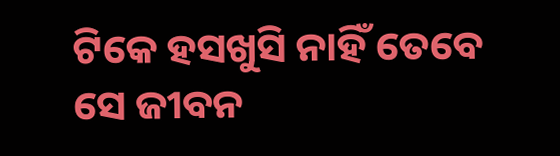ଟିକେ ହସଖୁସି ନାହିଁ ତେବେ ସେ ଜୀବନ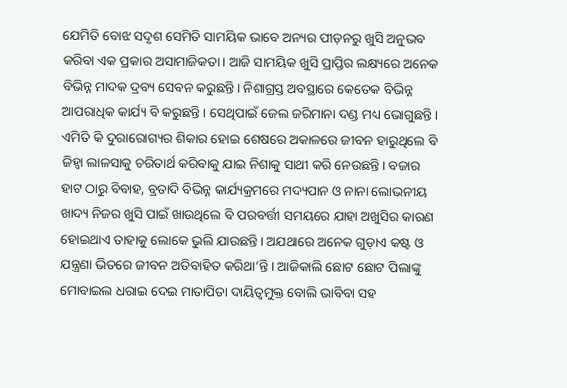ଯେମିତି ବୋଝ ସଦୃଶ ସେମିତି ସାମୟିକ ଭାବେ ଅନ୍ୟର ପୀଡ଼ନରୁ ଖୁସି ଅନୁଭବ କରିବା ଏକ ପ୍ରକାର ଅସାମାଜିକତା। ଆଜି ସାମୟିକ ଖୁସି ପ୍ରାପ୍ତିର ଲକ୍ଷ୍ୟରେ ଅନେକ ବିଭିନ୍ନ ମାଦକ ଦ୍ରବ୍ୟ ସେବନ କରୁଛନ୍ତି। ନିଶାଗ୍ରସ୍ତ ଅବସ୍ଥାରେ କେତେକ ବିଭିନ୍ନ ଆପରାଧିକ କାର୍ଯ୍ୟ ବି କରୁଛନ୍ତି। ସେଥିପାଇଁ ଜେଲ ଜରିମାନା ଦଣ୍ଡ ମଧ୍ୟ ଭୋଗୁଛନ୍ତି। ଏମିତି କି ଦୁରାରୋଗ୍ୟର ଶିକାର ହୋଇ ଶେଷରେ ଅକାଳରେ ଜୀବନ ହାରୁଥିଲେ ବି ଜିହ୍ବା ଲାଳସାକୁ ଚରିତାର୍ଥ କରିବାକୁ ଯାଇ ନିଶାକୁ ସାଥୀ କରି ନେଉଛନ୍ତି। ବଜାର ହାଟ ଠାରୁ ବିବାହ, ବ୍ରତାଦି ବିଭିନ୍ନ କାର୍ଯ୍ୟକ୍ରମରେ ମଦ୍ୟପାନ ଓ ନାନା ଲୋଭନୀୟ ଖାଦ୍ୟ ନିଜର ଖୁସି ପାଇଁ ଖାଉଥିଲେ ବି ପରବର୍ତ୍ତୀ ସମୟରେ ଯାହା ଅଖୁସିର କାରଣ ହୋଇଥାଏ ତାହାକୁ ଲୋକେ ଭୁଲି ଯାଉଛନ୍ତି। ଅଯଥାରେ ଅନେକ ଗୁଡ଼ାଏ କଷ୍ଟ ଓ ଯନ୍ତ୍ରଣା ଭିତରେ ଜୀବନ ଅତିବାହିତ କରିଥା’ନ୍ତି। ଆଜିକାଲି ଛୋଟ ଛୋଟ ପିଲାଙ୍କୁ ମୋବାଇଲ ଧରାଇ ଦେଇ ମାତାପିତା ଦାୟିତ୍ୱମୁକ୍ତ ବୋଲି ଭାବିବା ସହ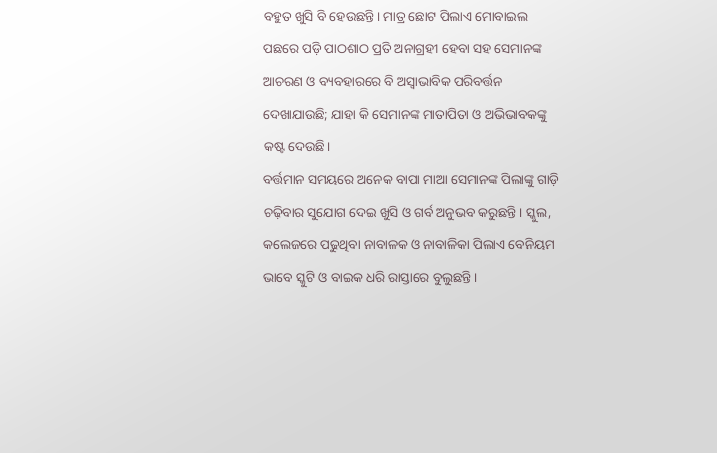ବହୁତ ଖୁସି ବି ହେଉଛନ୍ତି। ମାତ୍ର ଛୋଟ ପିଲାଏ ମୋବାଇଲ ପଛରେ ପଡ଼ି ପାଠଶାଠ ପ୍ରତି ଅନାଗ୍ରହୀ ହେବା ସହ ସେମାନଙ୍କ ଆଚରଣ ଓ ବ୍ୟବହାରରେ ବି ଅସ୍ବାଭାବିକ ପରିବର୍ତ୍ତନ ଦେଖାଯାଉଛି; ଯାହା କି ସେମାନଙ୍କ ମାତାପିତା ଓ ଅଭିଭାବକଙ୍କୁ କଷ୍ଟ ଦେଉଛି।
ବର୍ତ୍ତମାନ ସମୟରେ ଅନେକ ବାପା ମାଆ ସେମାନଙ୍କ ପିଲାଙ୍କୁ ଗାଡ଼ି ଚଢ଼ିବାର ସୁଯୋଗ ଦେଇ ଖୁସି ଓ ଗର୍ବ ଅନୁଭବ କରୁଛନ୍ତି। ସ୍କୁଲ, କଲେଜରେ ପଢୁଥିବା ନାବାଳକ ଓ ନାବାଳିକା ପିଲାଏ ବେନିୟମ ଭାବେ ସ୍କୁଟି ଓ ବାଇକ ଧରି ରାସ୍ତାରେ ବୁଲୁଛନ୍ତି।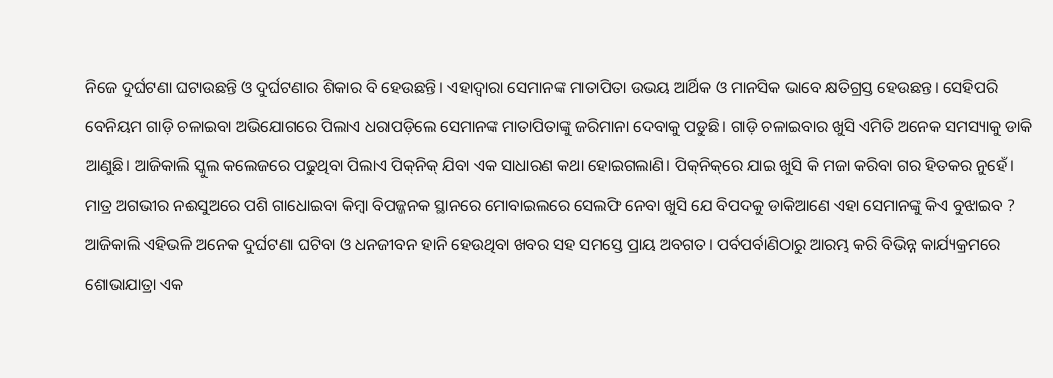ନିଜେ ଦୁର୍ଘଟଣା ଘଟାଉଛନ୍ତି ଓ ଦୁର୍ଘଟଣାର ଶିକାର ବି ହେଉଛନ୍ତି। ଏହାଦ୍ୱାରା ସେମାନଙ୍କ ମାତାପିତା ଉଭୟ ଆର୍ଥିକ ଓ ମାନସିକ ଭାବେ କ୍ଷତିଗ୍ରସ୍ତ ହେଉଛନ୍ତ। ସେହିପରି ବେନିୟମ ଗାଡ଼ି ଚଳାଇବା ଅଭିଯୋଗରେ ପିଲାଏ ଧରାପଡ଼ିଲେ ସେମାନଙ୍କ ମାତାପିତାଙ୍କୁ ଜରିମାନା ଦେବାକୁ ପଡୁଛି। ଗାଡ଼ି ଚଳାଇବାର ଖୁସି ଏମିତି ଅନେକ ସମସ୍ୟାକୁ ଡାକି ଆଣୁଛି। ଆଜିକାଲି ସ୍କୁଲ କଲେଜରେ ପଢୁଥିବା ପିଲାଏ ପିକ୍‌ନିକ୍‌ ଯିବା ଏକ ସାଧାରଣ କଥା ହୋଇଗଲାଣି। ପିକ୍‌ନିକ୍‌ରେ ଯାଇ ଖୁସି କି ମଜା କରିବା ଗର ହିତକର ନୁହେଁ। ମାତ୍ର ଅଗଭୀର ନଈସୁଅରେ ପଶି ଗାଧୋଇବା କିମ୍ବା ବିପଜ୍ଜନକ ସ୍ଥାନରେ ମୋବାଇଲରେ ସେଲଫି ନେବା ଖୁସି ଯେ ବିପଦକୁ ଡାକିଆଣେ ଏହା ସେମାନଙ୍କୁ କିଏ ବୁଝାଇବ ? ଆଜିକାଲି ଏହିଭଳି ଅନେକ ଦୁର୍ଘଟଣା ଘଟିବା ଓ ଧନଜୀବନ ହାନି ହେଉଥିବା ଖବର ସହ ସମସ୍ତେ ପ୍ରାୟ ଅବଗତ। ପର୍ବପର୍ବାଣିଠାରୁ ଆରମ୍ଭ କରି ବିଭିନ୍ନ କାର୍ଯ୍ୟକ୍ରମରେ ଶୋଭାଯାତ୍ରା ଏକ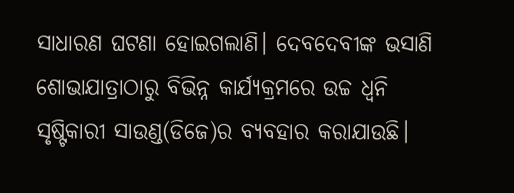ସାଧାରଣ ଘଟଣା ହୋଇଗଲାଣି। ଦେବଦେବୀଙ୍କ ଭସାଣି ଶୋଭାଯାତ୍ରାଠାରୁ ବିଭିନ୍ନ କାର୍ଯ୍ୟକ୍ରମରେ ଉଚ୍ଚ ଧ୍ୱନି ସୃଷ୍ଟିକାରୀ ସାଉଣ୍ଡ(ଡିଜେ)ର ବ୍ୟବହାର କରାଯାଉଛି।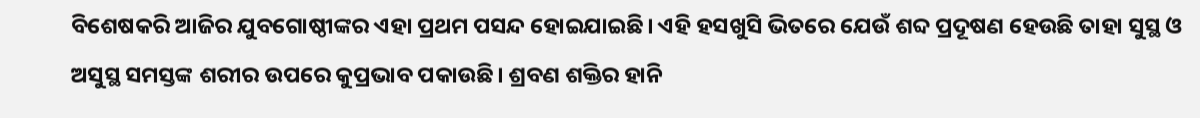ବିଶେଷକରି ଆଜିର ଯୁବଗୋଷ୍ଠୀଙ୍କର ଏହା ପ୍ରଥମ ପସନ୍ଦ ହୋଇଯାଇଛି। ଏହି ହସଖୁସି ଭିତରେ ଯେଉଁ ଶବ୍ଦ ପ୍ରଦୂଷଣ ହେଉଛି ତାହା ସୁସ୍ଥ ଓ ଅସୁସ୍ଥ ସମସ୍ତଙ୍କ ଶରୀର ଉପରେ କୁପ୍ରଭାବ ପକାଉଛି। ଶ୍ରବଣ ଶକ୍ତିର ହାନି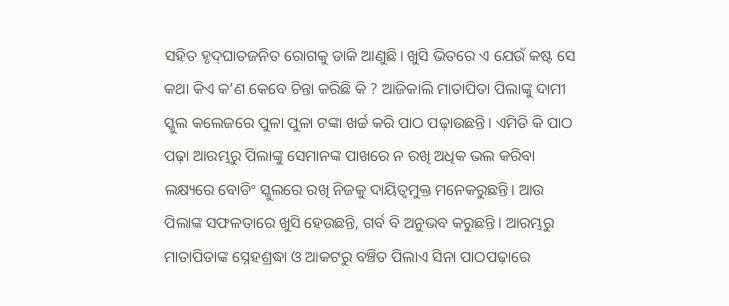ସହିତ ହୃଦ୍‌ଘାତଜନିତ ରୋଗକୁ ଡାକି ଆଣୁଛି। ଖୁସି ଭିତରେ ଏ ଯେଉଁ କଷ୍ଟ ସେ କଥା କିଏ କ’ଣ କେବେ ଚିନ୍ତା କରିଛି କି ? ଆଜିକାଲି ମାତାପିତା ପିଲାଙ୍କୁ ଦାମୀ ସ୍କୁଲ କଲେଜରେ ପୁଳା ପୁଳା ଟଙ୍କା ଖର୍ଚ୍ଚ କରି ପାଠ ପଢ଼ାଉଛନ୍ତି। ଏମିତି କି ପାଠ ପଢ଼ା ଆରମ୍ଭରୁ ପିଲାଙ୍କୁ ସେମାନଙ୍କ ପାଖରେ ନ ରଖି ଅଧିକ ଭଲ କରିବା ଲକ୍ଷ୍ୟରେ ବୋଡିଂ ସ୍କୁଲରେ ରଖି ନିଜକୁ ଦାୟିତ୍ୱମୁକ୍ତ ମନେକରୁଛନ୍ତି। ଆଉ ପିଲାଙ୍କ ସଫଳତାରେ ଖୁସି ହେଉଛନ୍ତି, ଗର୍ବ ବି ଅନୁଭବ କରୁଛନ୍ତି। ଆରମ୍ଭରୁ ମାତାପିତାଙ୍କ ସ୍ନେହଶ୍ରଦ୍ଧା ଓ ଆକଟରୁ ବଞ୍ଚିତ ପିଲାଏ ସିନା ପାଠପଢ଼ାରେ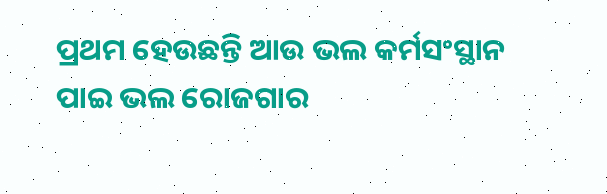ପ୍ରଥମ ହେଉଛନ୍ତି ଆଉ ଭଲ କର୍ମସଂସ୍ଥାନ ପାଇ ଭଲ ରୋଜଗାର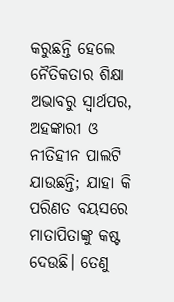କରୁଛନ୍ତି ହେଲେ ନୈତିକତାର ଶିକ୍ଷା ଅଭାବରୁ ସ୍ବାର୍ଥପର, ଅହଙ୍କାରୀ ଓ ନୀତିହୀନ ପାଲଟି ଯାଉଛନ୍ତି; ଯାହା କି ପରିଣତ ବୟସରେ ମାତାପିତାଙ୍କୁ କଷ୍ଟ ଦେଉଛି। ତେଣୁ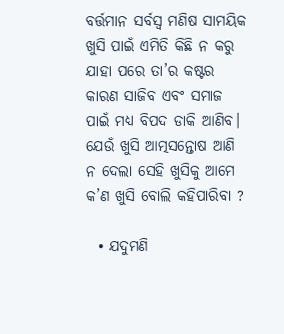ବର୍ତ୍ତମାନ ସର୍ବସ୍ବ ମଣିଷ ସାମୟିକ ଖୁସି ପାଇଁ ଏମିତି କିଛି ନ କରୁ ଯାହା ପରେ ତା’ର କଷ୍ଟର କାରଣ ସାଜିବ ଏବଂ ସମାଜ ପାଇଁ ମଧ୍ୟ ବିପଦ ଡାକି ଆଣିବ। ଯେଉଁ ଖୁସି ଆତ୍ମସନ୍ତୋଷ ଆଣି ନ ଦେଲା ସେହି ଖୁସିକୁ ଆମେ କ’ଣ ଖୁସି ବୋଲି କହିପାରିବା ?

  • ଯଦୁମଣି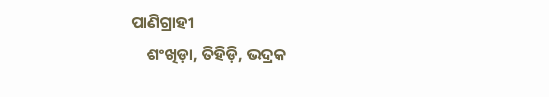ପାଣିଗ୍ରାହୀ
    ଶଂଖିଡ଼ା, ତିହିଡ଼ି, ଭଦ୍ରକ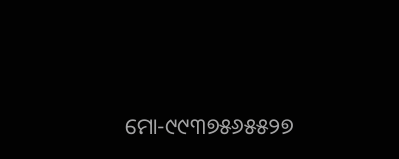ମୋ-୯୯୩୭୫୬୫୫୨୭